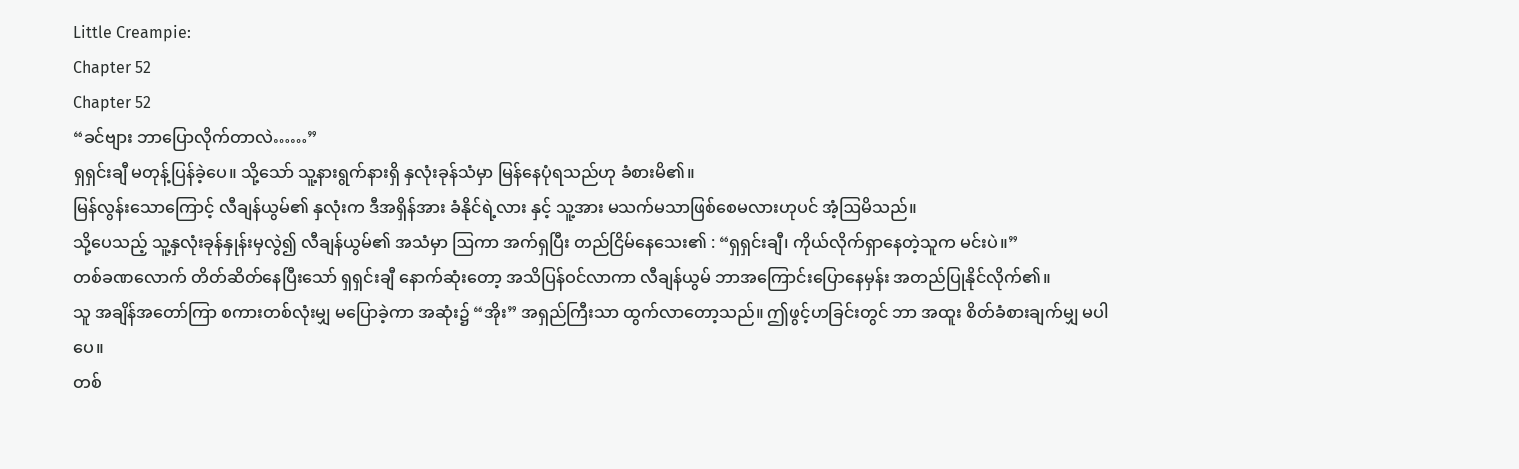Little Creampie:
Chapter 52
Chapter 52
“ခင်ဗျား ဘာပြောလိုက်တာလဲ……”
ရှရှင်းချီ မတုန့်ပြန်ခဲ့ပေ။ သို့သော် သူ့နားရွက်နားရှိ နှလုံးခုန်သံမှာ မြန်နေပုံရသည်ဟု ခံစားမိ၏။
မြန်လွန်းသောကြောင့် လီချန်ယွမ်၏ နှလုံးက ဒီအရှိန်အား ခံနိုင်ရဲ့လား နှင့် သူ့အား မသက်မသာဖြစ်စေမလားဟုပင် အံ့ဩမိသည်။
သို့ပေသည့် သူ့နှလုံးခုန်နှုန်းမှလွဲ၍ လီချန်ယွမ်၏ အသံမှာ ဩကာ အက်ရှပြီး တည်ငြိမ်နေသေး၏ : “ရှရှင်းချီ၊ ကိုယ်လိုက်ရှာနေတဲ့သူက မင်းပဲ။”
တစ်ခဏလောက် တိတ်ဆိတ်နေပြီးသော် ရှရှင်းချီ နောက်ဆုံးတော့ အသိပြန်ဝင်လာကာ လီချန်ယွမ် ဘာအကြောင်းပြောနေမှန်း အတည်ပြုနိုင်လိုက်၏။
သူ အချိန်အတော်ကြာ စကားတစ်လုံးမျှ မပြောခဲ့ကာ အဆုံး၌ “အိုး” အရှည်ကြီးသာ ထွက်လာတော့သည်။ ဤဖွင့်ဟခြင်းတွင် ဘာ အထူး စိတ်ခံစားချက်မျှ မပါပေ။
တစ်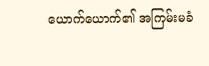ယောက်ယောက်၏ အကြမ်းမခံ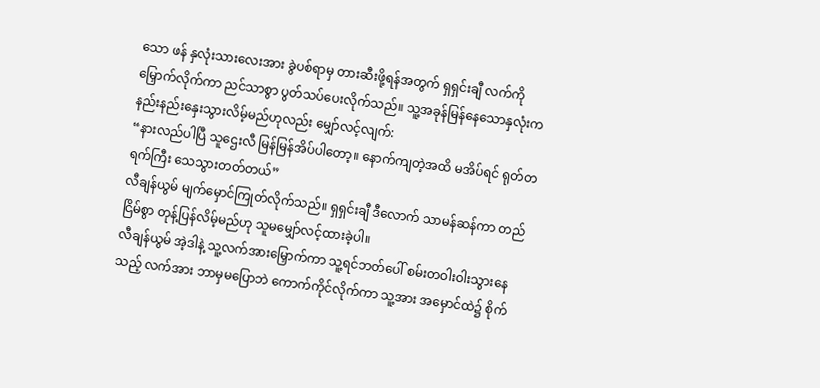သော ဖန် နှလုံးသားလေးအား ခွဲပစ်ရာမှ တားဆီးဖို့ရန်အတွက် ရှရှင်းချီ လက်ကို မြှောက်လိုက်ကာ ညင်သာစွာ ပွတ်သပ်ပေးလိုက်သည်။ သူ့အခုန်မြန်နေသောနှလုံးက နည်းနည်းနှေးသွားလိမ့်မည်ဟုလည်း မျှော်လင့်လျက်:
“နားလည်ပါပြီ သူဌေးလီ မြန်မြန်အိပ်ပါတော့။ နောက်ကျတဲ့အထိ မအိပ်ရင် ရုတ်တရက်ကြီး သေသွားတတ်တယ်”
လီချန်ယွမ် မျက်မှောင်ကြုတ်လိုက်သည်။ ရှရှင်းချီ ဒီလောက် သာမန်ဆန်ကာ တည်ငြိမ်စွာ တုန့်ပြန်လိမ့်မည်ဟု သူမမျှော်လင့်ထားခဲ့ပါ။
လီချန်ယွမ် အဲ့ဒါနဲ့ သူ့လက်အားမြှောက်ကာ သူ့ရင်ဘတ်ပေါ် စမ်းတဝါးဝါးသွားနေသည့် လက်အား ဘာမှမပြောဘဲ ကောက်ကိုင်လိုက်ကာ သူ့အား အမှောင်ထဲ၌ စိုက်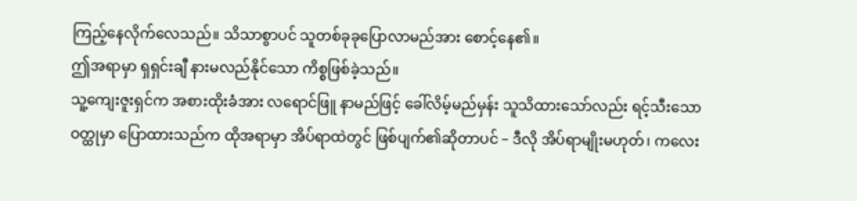ကြည့်နေလိုက်လေသည်။ သိသာစွာပင် သူတစ်ခုခုပြောလာမည်အား စောင့်နေ၏။
ဤအရာမှာ ရှရှင်းချီ နားမလည်နိုင်သော ကိစ္စဖြစ်ခဲ့သည်။
သူ့ကျေးဇူးရှင်က အစားထိုးခံအား လရောင်ဖြူ နာမည်ဖြင့် ခေါ်လိမ့်မည်မှန်း သူသိထားသော်လည်း ရင့်သီးသော ဝတ္ထုမှာ ပြောထားသည်က ထိုအရာမှာ အိပ်ရာထဲတွင် ဖြစ်ပျက်၏ဆိုတာပင် – ဒီလို အိပ်ရာမျိုးမဟုတ်၊ ကလေး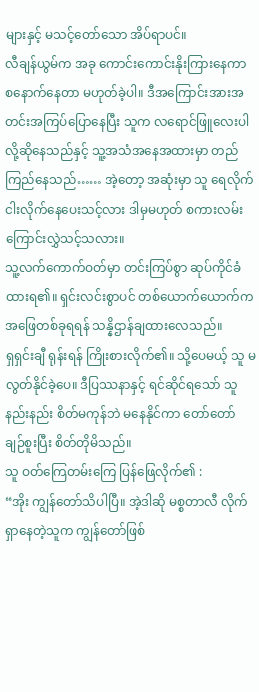များနှင့် မသင့်တော်သော အိပ်ရာပင်။
လီချန်ယွမ်က အခု ကောင်းကောင်းနိုးကြားနေကာ စနောက်နေတာ မဟုတ်ခဲ့ပါ။ ဒီအကြောင်းအားအတင်းအကြပ်ပြောနေပြီး သူက လရောင်ဖြူလေးပါလို့ဆိုနေသည်နှင့် သူ့အသံအနေအထားမှာ တည်ကြည်နေသည်…… အဲ့တော့ အဆုံးမှာ သူ ရေလိုက်ငါးလိုက်နေပေးသင့်လား ဒါမှမဟုတ် စကားလမ်းကြောင်းလွှဲသင့်သလား။
သူ့လက်ကောက်ဝတ်မှာ တင်းကြပ်စွာ ဆုပ်ကိုင်ခံထားရ၏။ ရှင်းလင်းစွာပင် တစ်ယောက်ယောက်က အဖြေတစ်ခုရရန် သန္နိဌာန်ချထားလေသည်။
ရှရှင်းချီ ရုန်းရန် ကြိုးစားလိုက်၏။ သို့ပေမယ့် သူ မလွတ်နိုင်ခဲ့ပေ။ ဒီပြဿနာနှင့် ရင်ဆိုင်ရသော် သူနည်းနည်း စိတ်မကုန်ဘဲ မနေနိုင်ကာ တော်တော် ချဉ်စူးပြီး စိတ်တိုမိသည်။
သူ ဝတ်ကြေတမ်းကြေ ပြန်ဖြေလိုက်၏ :
“အိုး ကျွန်တော်သိပါပြီ။ အဲ့ဒါဆို မစ္စတာလီ လိုက်ရှာနေတဲ့သူက ကျွန်တော်ဖြစ်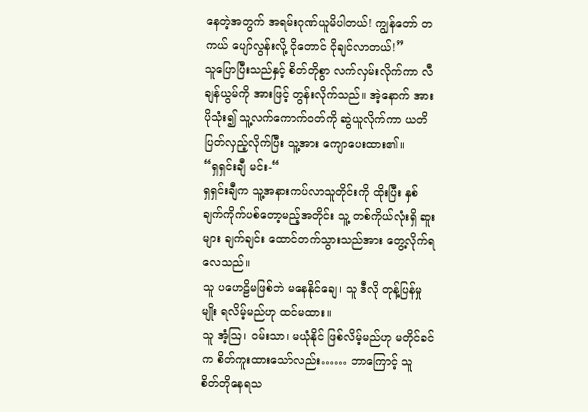နေတဲ့အတွက် အရမ်းဂုဏ်ယူမိပါတယ်! ကျွန်တော် တကယ် ပျော်လွန်းလို့ ငိုတောင် ငိုချင်လာတယ်!”
သူပြောပြီးသည်နှင့် စိတ်တိုစွာ လက်လှမ်းလိုက်ကာ လီချန်ယွမ်ကို အားဖြင့် တွန်းလိုက်သည်။ အဲ့နောက် အားပိုသုံး၍ သူ့လက်ကောက်ဝတ်ကို ဆွဲယူလိုက်ကာ ယတိပြတ်လှည့်လိုက်ပြီး သူ့အား ကျောပေးထား၏။
“ရှရှင်းချီ မင်း-“
ရှရှင်းချီက သူ့အနားကပ်လာသူတိုင်းကို ထိုးပြီး နှစ်ချက်ကိုက်ပစ်တော့မည့်အတိုင်း သူ့ တစ်ကိုယ်လုံးရှိ ဆူးများ ချက်ချင်း ထောင်တက်သွားသည်အား တွေ့လိုက်ရလေသည်။
သူ ပဟေဠိမဖြစ်ဘဲ မနေနိုင်ချေ၊ သူ ဒီလို တုန့်ပြန်မှုမျိုး ရလိမ့်မည်ဟု ထင်မထား။
သူ အံ့ဩ၊ ဝမ်းသာ၊ မယုံနိုင် ဖြစ်လိမ့်မည်ဟု မတိုင်ခင်က စိတ်ကူးထားသော်လည်း…… ဘာကြောင့် သူ စိတ်တိုနေရသ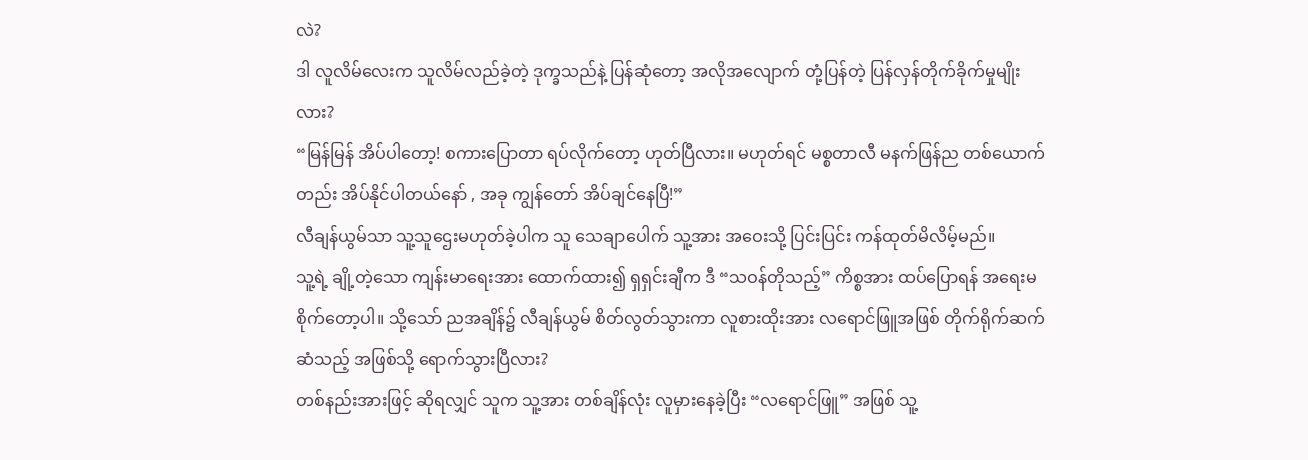လဲ?
ဒါ လူလိမ်လေးက သူလိမ်လည်ခဲ့တဲ့ ဒုက္ခသည်နဲ့ ပြန်ဆုံတော့ အလိုအလျောက် တုံ့ပြန်တဲ့ ပြန်လှန်တိုက်ခိုက်မှုမျိုးလား?
“မြန်မြန် အိပ်ပါတော့! စကားပြောတာ ရပ်လိုက်တော့ ဟုတ်ပြီလား။ မဟုတ်ရင် မစ္စတာလီ မနက်ဖြန်ည တစ်ယောက်တည်း အိပ်နိုင်ပါတယ်နော် , အခု ကျွန်တော် အိပ်ချင်နေပြီ!”
လီချန်ယွမ်သာ သူ့သူဌေးမဟုတ်ခဲ့ပါက သူ သေချာပေါက် သူ့အား အဝေးသို့ ပြင်းပြင်း ကန်ထုတ်မိလိမ့်မည်။
သူ့ရဲ့ ချို့တဲ့သော ကျန်းမာရေးအား ထောက်ထား၍ ရှရှင်းချီက ဒီ “သဝန်တိုသည့်” ကိစ္စအား ထပ်ပြောရန် အရေးမစိုက်တော့ပါ။ သို့သော် ညအချိန်၌ လီချန်ယွမ် စိတ်လွတ်သွားကာ လူစားထိုးအား လရောင်ဖြူအဖြစ် တိုက်ရိုက်ဆက်ဆံသည့် အဖြစ်သို့ ရောက်သွားပြီလား?
တစ်နည်းအားဖြင့် ဆိုရလျှင် သူက သူ့အား တစ်ချိန်လုံး လူမှားနေခဲ့ပြီး “လရောင်ဖြူ” အဖြစ် သူ့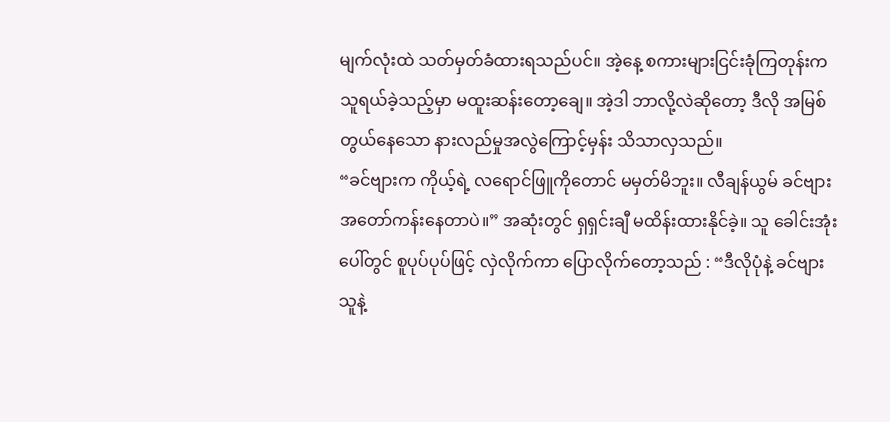မျက်လုံးထဲ သတ်မှတ်ခံထားရသည်ပင်။ အဲ့နေ့ စကားများငြင်းခုံကြတုန်းက သူရယ်ခဲ့သည့်မှာ မထူးဆန်းတော့ချေ။ အဲ့ဒါ ဘာလို့လဲဆိုတော့ ဒီလို အမြစ်တွယ်နေသော နားလည်မှုအလွဲကြောင့်မှန်း သိသာလှသည်။
“ခင်ဗျားက ကိုယ့်ရဲ့ လရောင်ဖြူကိုတောင် မမှတ်မိဘူး။ လီချန်ယွမ် ခင်ဗျား အတော်ကန်းနေတာပဲ။” အဆုံးတွင် ရှရှင်းချီ မထိန်းထားနိုင်ခဲ့။ သူ ခေါင်းအုံးပေါ်တွင် စူပုပ်ပုပ်ဖြင့် လှဲလိုက်ကာ ပြောလိုက်တော့သည် : “ဒီလိုပုံနဲ့ ခင်ဗျား သူနဲ့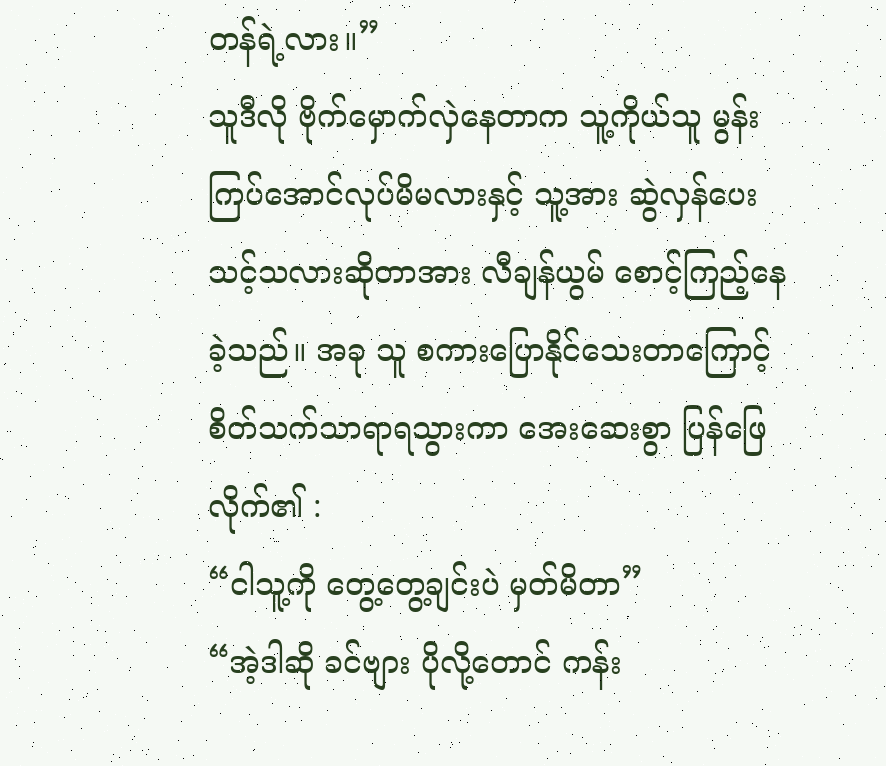တန်ရဲ့လား။”
သူဒီလို ဗိုက်မှောက်လှဲနေတာက သူ့ကိုယ်သူ မွန်းကြပ်အောင်လုပ်မိမလားနှင့် သူ့အား ဆွဲလှန်ပေးသင့်သလားဆိုတာအား လီချန်ယွမ် စောင့်ကြည့်နေခဲ့သည်။ အခု သူ စကားပြောနိုင်သေးတာကြောင့် စိတ်သက်သာရာရသွားကာ အေးဆေးစွာ ပြန်ဖြေလိုက်၏ :
“ငါသူ့ကို တွေ့တွေ့ချင်းပဲ မှတ်မိတာ”
“အဲ့ဒါဆို ခင်ဗျား ပိုလို့တောင် ကန်း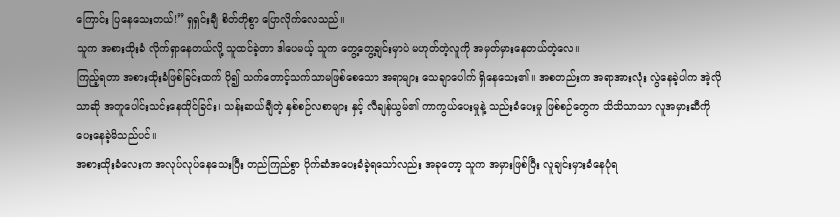ကြောင်း ပြနေသေးတယ်!” ရှရှင်းချီ စိတ်တိုစွာ ပြောလိုက်လေသည်။
သူက အစားထိုးခံ လိုက်ရှာနေတယ်လို့ သူထင်ခဲ့တာ ဒါပေမယ့် သူက တွေ့တွေ့ချင်းမှာပဲ မဟုတ်တဲ့လူကို အမှတ်မှားနေတယ်တဲ့လေ။
ကြည့်ရတာ အစားထိုးခံဖြစ်ခြင်းထက် ပို၍ သက်တောင့်သက်သာမဖြစ်စေသော အရာများ သေချာပေါက် ရှိနေသေး၏။ အစတည်းက အရာအားလုံး လွဲနေခဲ့ပါက အဲ့လိုသာဆို အတူပေါင်းသင်းနေထိုင်ခြင်း၊ သန်းဆယ်ချီတဲ့ နှစ်စဉ်လစာများ နှင့် လီချန်ယွမ်၏ ကာကွယ်ပေးမှုနဲ့ သည်းခံပေးမှု ဖြစ်စဉ်တွေက သိသိသာသာ လူအမှားဆီကို ပေးနေခဲ့မိသည်ပင်။
အစားထိုးခံလေးက အလုပ်လုပ်နေသေးပြီး တည်ကြည်စွာ ပိုက်ဆံအပေးခံခဲ့ရသော်လည်း အခုတော့ သူက အမှားဖြစ်ပြီး လူချင်းမှားခံနေပုံရ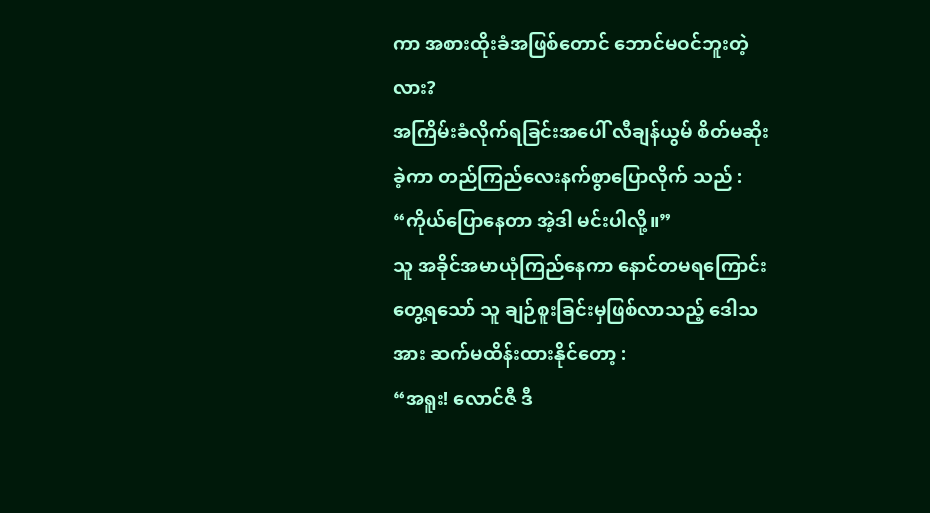ကာ အစားထိုးခံအဖြစ်တောင် ဘောင်မဝင်ဘူးတဲ့လား?
အကြိမ်းခံလိုက်ရခြင်းအပေါ် လီချန်ယွမ် စိတ်မဆိုးခဲ့ကာ တည်ကြည်လေးနက်စွာပြောလိုက် သည် : “ကိုယ်ပြောနေတာ အဲ့ဒါ မင်းပါလို့။”
သူ အခိုင်အမာယုံကြည်နေကာ နောင်တမရကြောင်း တွေ့ရသော် သူ ချဉ်စူးခြင်းမှဖြစ်လာသည့် ဒေါသအား ဆက်မထိန်းထားနိုင်တော့ :
“အရူး! လောင်ဇီ ဒီ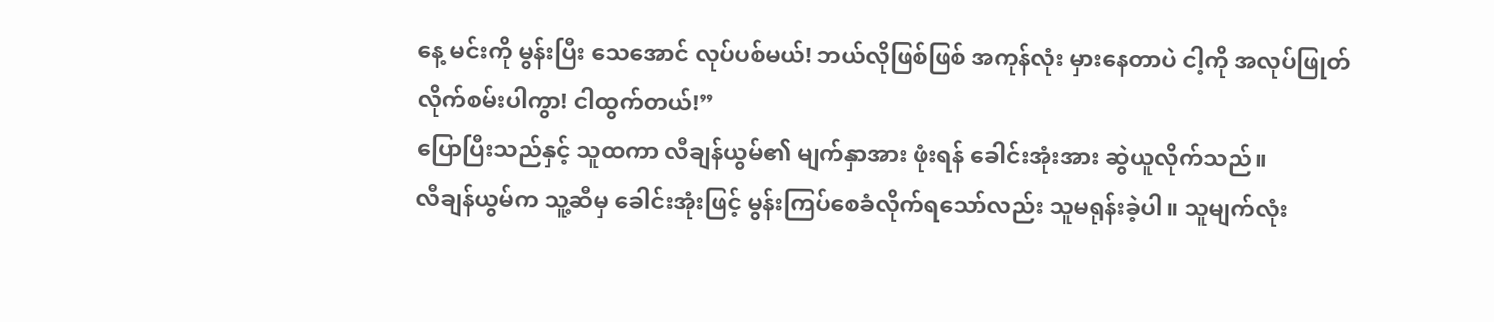နေ့ မင်းကို မွန်းပြီး သေအောင် လုပ်ပစ်မယ်! ဘယ်လိုဖြစ်ဖြစ် အကုန်လုံး မှားနေတာပဲ ငါ့ကို အလုပ်ဖြုတ်လိုက်စမ်းပါကွာ! ငါထွက်တယ်!”
ပြောပြီးသည်နှင့် သူထကာ လီချန်ယွမ်၏ မျက်နှာအား ဖုံးရန် ခေါင်းအုံးအား ဆွဲယူလိုက်သည်။
လီချန်ယွမ်က သူ့ဆီမှ ခေါင်းအုံးဖြင့် မွန်းကြပ်စေခံလိုက်ရသော်လည်း သူမရုန်းခဲ့ပါ။ သူမျက်လုံး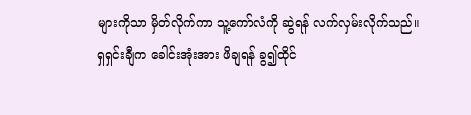များကိုသာ မှိတ်လိုက်ကာ သူ့ကော်လံကို ဆွဲရန် လက်လှမ်းလိုက်သည်။
ရှရှင်းချီက ခေါင်းအုံးအား ဖိချရန် ခွ၍ထိုင်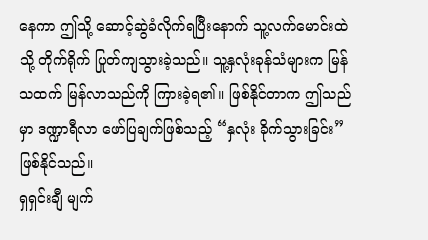နေကာ ဤသို့ ဆောင့်ဆွဲခံလိုက်ရပြီးနောက် သူ့လက်မောင်းထဲသို့ တိုက်ရိုက် ပြုတ်ကျသွားခဲ့သည်။ သူ့နှလုံးခုန်သံများက မြန်သထက် မြန်လာသည်ကို ကြားခဲ့ရ၏။ ဖြစ်နိုင်တာက ဤသည်မှာ ဒဏ္ဍာရီလာ ဖော်ပြချက်ဖြစ်သည့် “နှလုံး ခိုက်သွားခြင်း” ဖြစ်နိုင်သည်။
ရှရှင်းချီ မျက်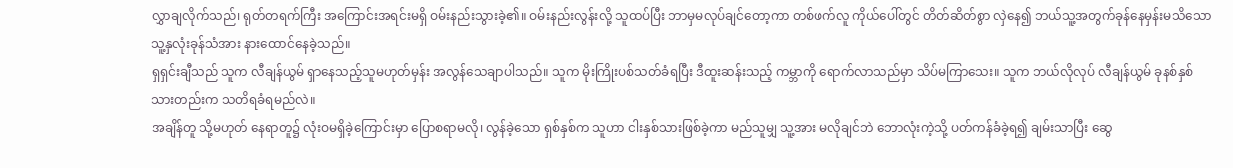လွှာချလိုက်သည်၊ ရုတ်တရက်ကြီး အကြောင်းအရင်းမရှိ ဝမ်းနည်းသွားခဲ့၏။ ဝမ်းနည်းလွန်းလို့ သူထပ်ပြီး ဘာမှမလုပ်ချင်တော့ကာ တစ်ဖက်လူ ကိုယ်ပေါ်တွင် တိတ်ဆိတ်စွာ လှဲနေ၍ ဘယ်သူ့အတွက်ခုန်နေမှန်းမသိသော သူ့နှလုံးခုန်သံအား နားထောင်နေခဲ့သည်။
ရှရှင်းချီသည် သူက လီချန်ယွမ် ရှာနေသည့်သူမဟုတ်မှန်း အလွန်သေချာပါသည်။ သူက မိုးကြိုးပစ်သတ်ခံရပြီး ဒီထူးဆန်းသည့် ကမ္ဘာကို ရောက်လာသည်မှာ သိပ်မကြာသေး။ သူက ဘယ်လိုလုပ် လီချန်ယွမ် ခုနစ်နှစ်သားတည်းက သတိရခံရမည်လဲ။
အချိန်တူ သို့မဟုတ် နေရာတူ၌ လုံးဝမရှိခဲ့ကြောင်းမှာ ပြောစရာမလို၊ လွန်ခဲ့သော ရှစ်နှစ်က သူဟာ ငါးနှစ်သားဖြစ်ခဲ့ကာ မည်သူမျှ သူ့အား မလိုချင်ဘဲ ဘောလုံးကဲ့သို့ ပတ်ကန်ခံခဲ့ရ၍ ချမ်းသာပြီး ဆွေ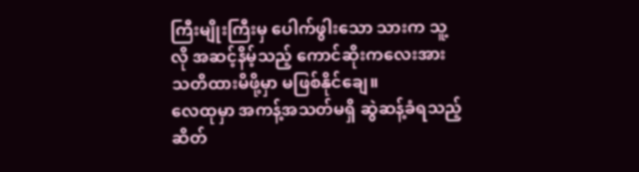ကြီးမျိုးကြီးမှ ပေါက်ဖွါးသော သားက သူ့လို အဆင့်နိမ့်သည့် ကောင်ဆိုးကလေးအား သတိထားမိဖို့မှာ မဖြစ်နိုင်ချေ။
လေထုမှာ အကန့်အသတ်မရှိ ဆွဲဆန့်ခံရသည့် ဆိတ်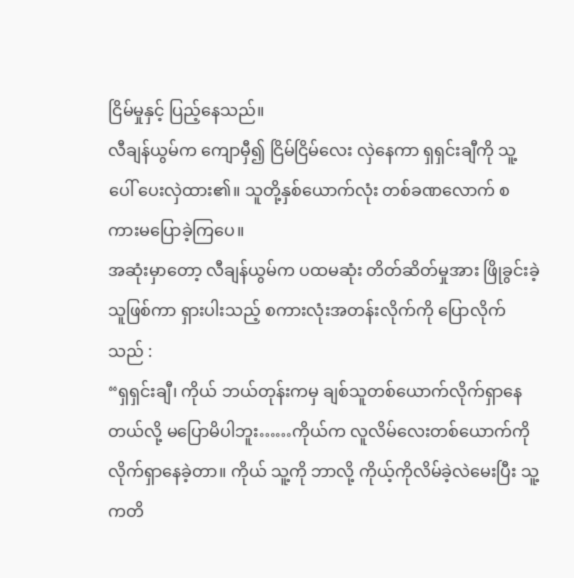ငြိမ်မှုနှင့် ပြည့်နေသည်။
လီချန်ယွမ်က ကျောမှီ၍ ငြိမ်ငြိမ်လေး လှဲနေကာ ရှရှင်းချီကို သူ့ပေါ် ပေးလှဲထား၏။ သူတို့နှစ်ယောက်လုံး တစ်ခဏလောက် စကားမပြောခဲ့ကြပေ။
အဆုံးမှာတော့ လီချန်ယွမ်က ပထမဆုံး တိတ်ဆိတ်မှုအား ဖြိုခွင်းခဲ့သူဖြစ်ကာ ရှားပါးသည့် စကားလုံးအတန်းလိုက်ကို ပြောလိုက်သည် :
“ရှရှင်းချီ၊ ကိုယ် ဘယ်တုန်းကမှ ချစ်သူတစ်ယောက်လိုက်ရှာနေတယ်လို့ မပြောမိပါဘူး……ကိုယ်က လူလိမ်လေးတစ်ယောက်ကို လိုက်ရှာနေခဲ့တာ။ ကိုယ် သူ့ကို ဘာလို့ ကိုယ့်ကိုလိမ်ခဲ့လဲမေးပြီး သူ့ကတိ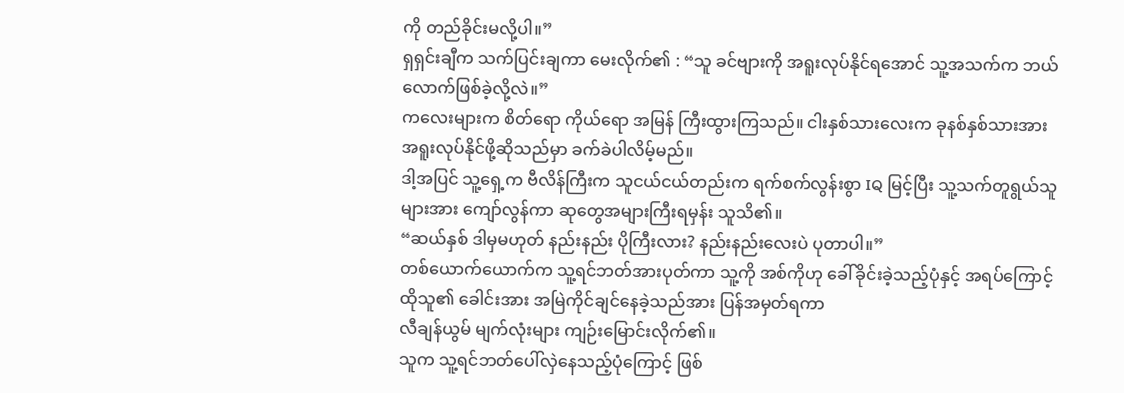ကို တည်ခိုင်းမလို့ပါ။”
ရှရှင်းချီက သက်ပြင်းချကာ မေးလိုက်၏ : “သူ ခင်ဗျားကို အရူးလုပ်နိုင်ရအောင် သူ့အသက်က ဘယ်လောက်ဖြစ်ခဲ့လို့လဲ။”
ကလေးများက စိတ်ရော ကိုယ်ရော အမြန် ကြီးထွားကြသည်။ ငါးနှစ်သားလေးက ခုနစ်နှစ်သားအား အရူးလုပ်နိုင်ဖို့ဆိုသည်မှာ ခက်ခဲပါလိမ့်မည်။
ဒါ့အပြင် သူ့ရှေ့က ဗီလိန်ကြီးက သူငယ်ငယ်တည်းက ရက်စက်လွန်းစွာ IQ မြင့်ပြီး သူ့သက်တူရွယ်သူများအား ကျော်လွန်ကာ ဆုတွေအများကြီးရမှန်း သူသိ၏။
“ဆယ်နှစ် ဒါမှမဟုတ် နည်းနည်း ပိုကြီးလား? နည်းနည်းလေးပဲ ပုတာပါ။”
တစ်ယောက်ယောက်က သူ့ရင်ဘတ်အားပုတ်ကာ သူ့ကို အစ်ကိုဟု ခေါ်ခိုင်းခဲ့သည့်ပုံနှင့် အရပ်ကြောင့် ထိုသူ၏ ခေါင်းအား အမြဲကိုင်ချင်နေခဲ့သည်အား ပြန်အမှတ်ရကာ
လီချန်ယွမ် မျက်လုံးများ ကျဉ်းမြောင်းလိုက်၏။
သူက သူ့ရင်ဘတ်ပေါ်လှဲနေသည့်ပုံကြောင့် ဖြစ်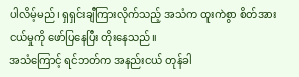ပါလိမ့်မည်၊ ရှရှင်းချီကြားလိုက်သည့် အသံက ထူးကဲစွာ စိတ်အားငယ်မှုကို ဖော်ပြနေပြီး တိုးနေသည်။
အသံကြောင့် ရင်ဘတ်က အနည်းငယ် တုန်ခါ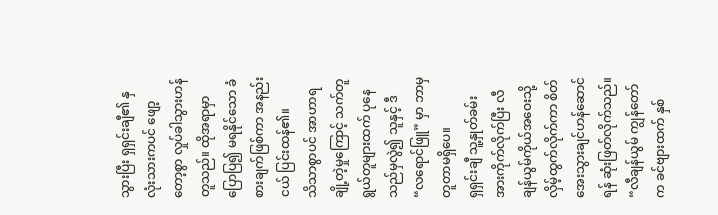သွားပြီး ရှရှင်းချီ၏ နှလုံးသားကပင် ဖျော့တော့စွာ လှုပ်ခါသွားဟန်တူသည်။ ထိုအရာမှာ ပြောပြ၍ မရနိုင်သော ခံစားချက်ဖြစ်ကာ အနည်းငယ် ပြင်းထန်၏။
သိသာစွာပင် အာဟာရချို့တဲ့မှုကြောင့် သက်တူရွယ်တူများထက် ပုနေသည်မှလွဲ၍ သူနှင့် ဒီ “လရောင်ဖြူ” မှာ ဘာမှတူတာမရှိပေ။
ရှရှင်းချီ သူ့နှုတ်ခမ်းအားကိုက်လိုက်ပြီး လီချန်ယွမ်ကိုယ်အဝေးသို့ လှိမ့်ထွက်လိုက်ကာ စိတ်အေးသွားချင်ဟန်ဆောင်ရန် ဆုံးဖြတ်လိုက်သည်။
“လီချန်ယွမ် ကျွန်တော်က ခင်ဗျားထက် နှစ်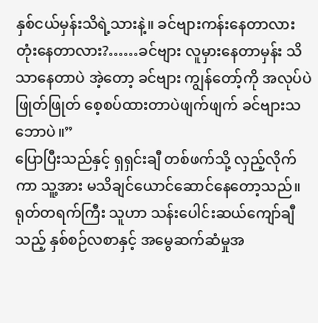နှစ်ငယ်မှန်းသိရဲ့သားနဲ့။ ခင်ဗျားကန်းနေတာလား တုံးနေတာလား?……ခင်ဗျား လူမှားနေတာမှန်း သိသာနေတာပဲ အဲ့တော့ ခင်ဗျား ကျွန်တော့်ကို အလုပ်ပဲဖြုတ်ဖြုတ် စေ့စပ်ထားတာပဲဖျက်ဖျက် ခင်ဗျားသဘောပဲ။”
ပြောပြီးသည်နှင့် ရှရှင်းချီ တစ်ဖက်သို့ လှည့်လိုက်ကာ သူ့အား မသိချင်ယောင်ဆောင်နေတော့သည်။ ရုတ်တရက်ကြီး သူဟာ သန်းပေါင်းဆယ်ကျော်ချီသည့် နှစ်စဉ်လစာနှင့် အမွေဆက်ဆံမှုအ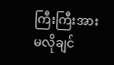ကြီးကြီးအား မလိုချင်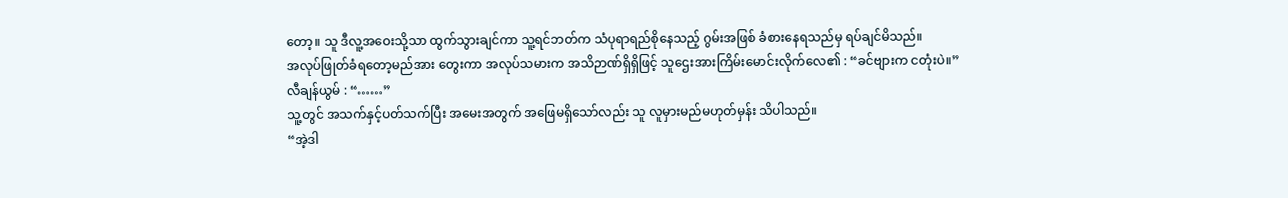တော့။ သူ ဒီလူ့အဝေးသို့သာ ထွက်သွားချင်ကာ သူ့ရင်ဘတ်က သံပုရာရည်စိုနေသည့် ဂွမ်းအဖြစ် ခံစားနေရသည်မှ ရပ်ချင်မိသည်။
အလုပ်ဖြုတ်ခံရတော့မည်အား တွေးကာ အလုပ်သမားက အသိဉာဏ်ရှိရှိဖြင့် သူဌေးအားကြိမ်းမောင်းလိုက်လေ၏ : “ခင်ဗျားက ငတုံးပဲ။”
လီချန်ယွမ် : “……”
သူ့တွင် အသက်နှင့်ပတ်သက်ပြီး အမေးအတွက် အဖြေမရှိသော်လည်း သူ လူမှားမည်မဟုတ်မှန်း သိပါသည်။
“အဲ့ဒါ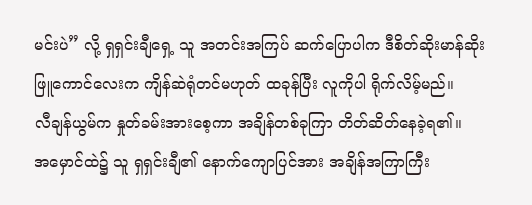မင်းပဲ” လို့ ရှရှင်းချီရှေ့ သူ အတင်းအကြပ် ဆက်ပြောပါက ဒီစိတ်ဆိုးမာန်ဆိုး ဖြူကောင်လေးက ကျိန်ဆဲရုံတင်မဟုတ် ထခုန်ပြီး လူကိုပါ ရိုက်လိမ့်မည်။
လီချန်ယွမ်က နှုတ်ခမ်းအားစေ့ကာ အချိန်တစ်ခုကြာ တိတ်ဆိတ်နေခဲ့ရ၏။
အမှောင်ထဲ၌ သူ ရှရှင်းချီ၏ နောက်ကျောပြင်အား အချိန်အကြာကြီး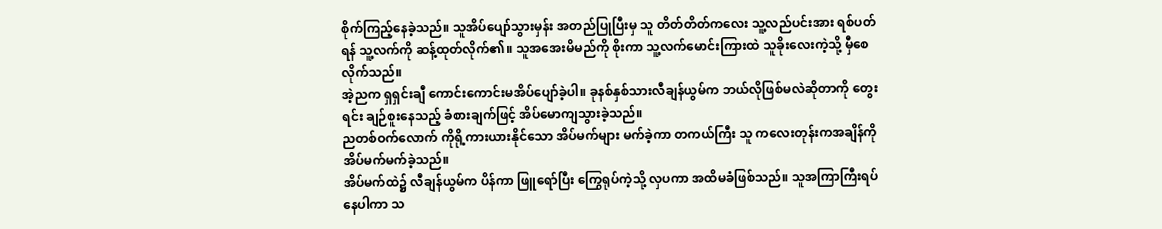စိုက်ကြည့်နေခဲ့သည်။ သူအိပ်ပျော်သွားမှန်း အတည်ပြုပြီးမှ သူ တိတ်တိတ်ကလေး သူ့လည်ပင်းအား ရစ်ပတ်ရန် သူ့လက်ကို ဆန့်ထုတ်လိုက်၏။ သူအအေးမိမည်ကို စိုးကာ သူ့လက်မောင်းကြားထဲ သူခိုးလေးကဲ့သို့ မှီစေလိုက်သည်။
အဲ့ညက ရှရှင်းချီ ကောင်းကောင်းမအိပ်ပျော်ခဲ့ပါ။ ခုနစ်နှစ်သားလီချန်ယွမ်က ဘယ်လိုဖြစ်မလဲဆိုတာကို တွေးရင်း ချဉ်စူးနေသည့် ခံစားချက်ဖြင့် အိပ်မောကျသွားခဲ့သည်။
ညတစ်ဝက်လောက် ကိုရို့ကားယားနိုင်သော အိပ်မက်များ မက်ခဲ့ကာ တကယ်ကြီး သူ ကလေးတုန်းကအချိန်ကို အိပ်မက်မက်ခဲ့သည်။
အိပ်မက်ထဲ၌ လီချန်ယွမ်က ပိန်ကာ ဖြူရော်ပြီး ကြွေရုပ်ကဲ့သို့ လှပကာ အထိမခံဖြစ်သည်။ သူအကြာကြီးရပ်နေပါကာ သ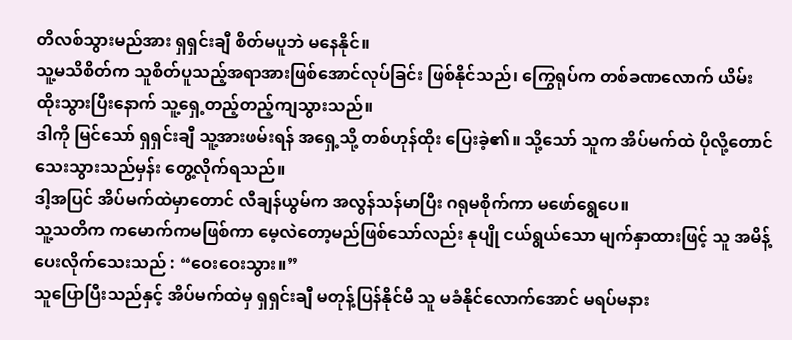တိလစ်သွားမည်အား ရှရှင်းချီ စိတ်မပူဘဲ မနေနိုင်။
သူ့မသိစိတ်က သူစိတ်ပူသည့်အရာအားဖြစ်အောင်လုပ်ခြင်း ဖြစ်နိုင်သည်၊ ကြွေရုပ်က တစ်ခဏလောက် ယိမ်းထိုးသွားပြီးနောက် သူ့ရှေ့တည့်တည့်ကျသွားသည်။
ဒါကို မြင်သော် ရှရှင်းချီ သူ့အားဖမ်းရန် အရှေ့သို့ တစ်ဟုန်ထိုး ပြေးခဲ့၏။ သို့သော် သူက အိပ်မက်ထဲ ပိုလို့တောင်သေးသွားသည်မှန်း တွေ့လိုက်ရသည်။
ဒါ့အပြင် အိပ်မက်ထဲမှာတောင် လီချန်ယွမ်က အလွန်သန်မာပြီး ဂရုမစိုက်ကာ မဖော်ရွေပေ။
သူ့သတိက ကမောက်ကမဖြစ်ကာ မေ့လဲတော့မည်ဖြစ်သော်လည်း နုပျို ငယ်ရွယ်သော မျက်နှာထားဖြင့် သူ အမိန့်ပေးလိုက်သေးသည် : “ဝေးဝေးသွား။”
သူပြောပြီးသည်နှင့် အိပ်မက်ထဲမှ ရှရှင်းချီ မတုန့်ပြန်နိုင်မီ သူ မခံနိုင်လောက်အောင် မရပ်မနား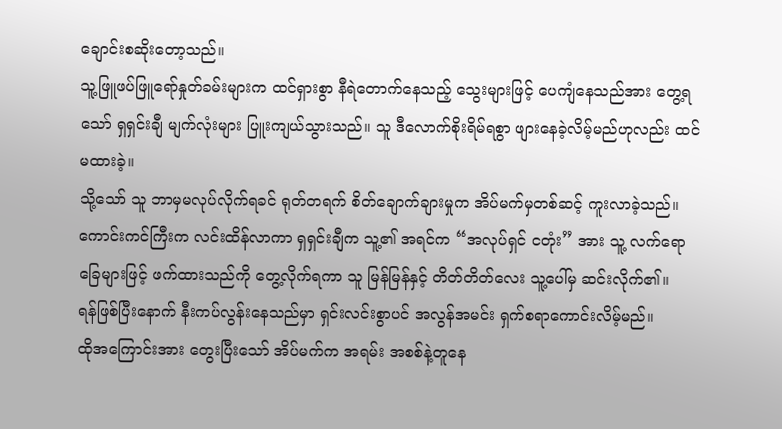ချောင်းစဆိုးတော့သည်။
သူ့ဖြူဖပ်ဖြူရော်နှုတ်ခမ်းများက ထင်ရှားစွာ နီရဲတောက်နေသည့် သွေးများဖြင့် ပေကျံနေသည်အား တွေ့ရသော် ရှရှင်းချီ မျက်လုံးများ ပြူးကျယ်သွားသည်။ သူ ဒီလောက်စိုးရိမ်ရစွာ ဖျားနေခဲ့လိမ့်မည်ဟုလည်း ထင်မထားခဲ့။
သို့သော် သူ ဘာမှမလုပ်လိုက်ရခင် ရုတ်တရက် စိတ်ချောက်ချားမှုက အိပ်မက်မှတစ်ဆင့် ကူးလာခဲ့သည်။
ကောင်းကင်ကြီးက လင်းထိန်လာကာ ရှရှင်းချီက သူ့၏ အရင်က “အလုပ်ရှင် ငတုံး” အား သူ့ လက်ရော ခြေများဖြင့် ဖက်ထားသည်ကို တွေ့လိုက်ရကာ သူ မြန်မြန်နှင့် တိတ်တိတ်လေး သူ့ပေါ်မှ ဆင်းလိုက်၏။
ရန်ဖြစ်ပြီးနောက် နီးကပ်လွန်းနေသည်မှာ ရှင်းလင်းစွာပင် အလွန်အမင်း ရှက်စရာကောင်းလိမ့်မည်။
ထိုအကြောင်းအား တွေးပြီးသော် အိပ်မက်က အရမ်း အစစ်နဲ့တူနေ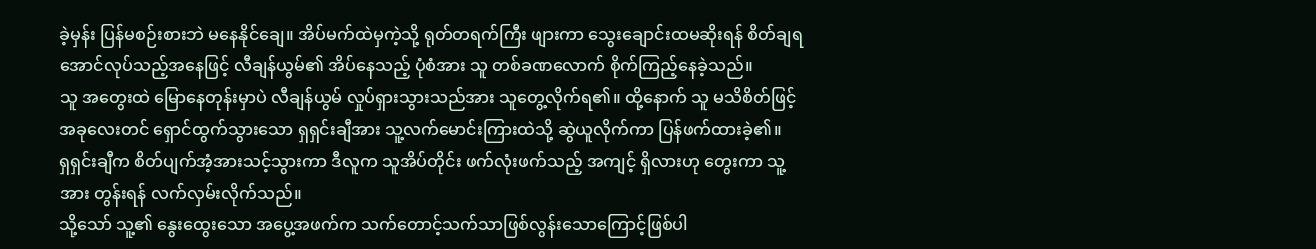ခဲ့မှန်း ပြန်မစဉ်းစားဘဲ မနေနိုင်ချေ။ အိပ်မက်ထဲမှကဲ့သို့ ရုတ်တရက်ကြီး ဖျားကာ သွေးချောင်းထမဆိုးရန် စိတ်ချရအောင်လုပ်သည့်အနေဖြင့် လီချန်ယွမ်၏ အိပ်နေသည့် ပုံစံအား သူ တစ်ခဏလောက် စိုက်ကြည့်နေခဲ့သည်။
သူ အတွေးထဲ မြောနေတုန်းမှာပဲ လီချန်ယွမ် လှုပ်ရှားသွားသည်အား သူတွေ့လိုက်ရ၏။ ထို့နောက် သူ မသိစိတ်ဖြင့် အခုလေးတင် ရှောင်ထွက်သွားသော ရှရှင်းချီအား သူ့လက်မောင်းကြားထဲသို့ ဆွဲယူလိုက်ကာ ပြန်ဖက်ထားခဲ့၏။
ရှရှင်းချီက စိတ်ပျက်အံ့အားသင့်သွားကာ ဒီလူက သူအိပ်တိုင်း ဖက်လုံးဖက်သည့် အကျင့် ရှိလားဟု တွေးကာ သူ့အား တွန်းရန် လက်လှမ်းလိုက်သည်။
သို့သော် သူ့၏ နွေးထွေးသော အပွေ့အဖက်က သက်တောင့်သက်သာဖြစ်လွန်းသောကြောင့်ဖြစ်ပါ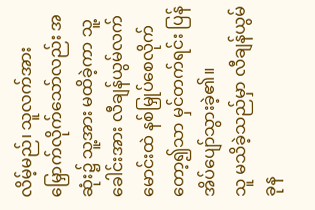လိမ့်မည်၊ သူလက်အား မြှောက်လိုက်သော်လည်း အဆုံး၌ သူ့အား မထိခဲ့ကာ သူ့ခေါင်းအား လီချန်ယွမ်လက်မောင်းထဲ နစ်မြှုပ်စေလိုက်တော့၍သာ မှင်တက်ရင်း ပြန်အိပ်ပျော်သွားခဲ့၏။
သူ မသိခဲ့သည်မှာ လီချန်ယွမ် ခုန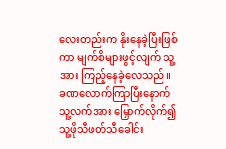လေးတည်းက နိုးနေခဲ့ပြီးဖြစ်ကာ မျက်စိများဖွင့်လျက် သူ့အား ကြည့်နေခဲ့လေသည်။ ခဏလောက်ကြာပြီးနောက် သူ့လက်အား မြှောက်လိုက်၍ သူ့ဖိုသီဖတ်သီခေါင်း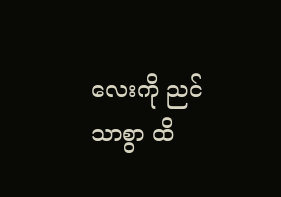လေးကို ညင်သာစွာ ထိ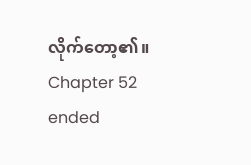လိုက်တော့၏။
Chapter 52 ended